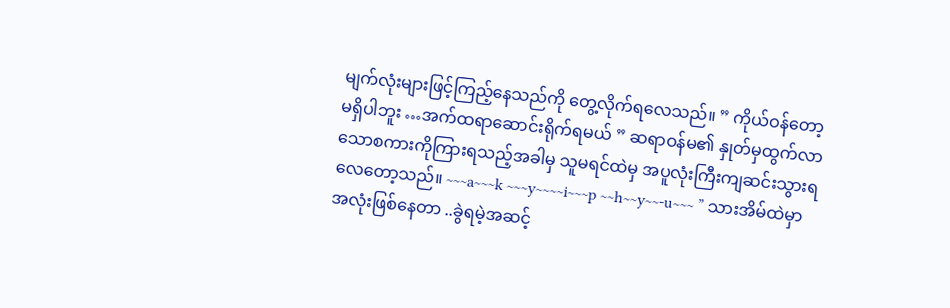မျက်လုံးများဖြင့်ကြည့်နေသည်ကို တွေ့လိုက်ရလေသည်။ ” ကိုယ်ဝန်တော့ မရှိပါဘူး …အက်ထရာဆောင်းရိုက်ရမယ် ” ဆရာဝန်မ၏ နှုတ်မှထွက်လာသောစကားကိုကြားရသည့်အခါမှ သူမရင်ထဲမှ အပူလုံးကြီးကျဆင်းသွားရလေတော့သည်။ ~~~a~~~k ~~~y~~~~i~~~p ~~h~~y~~-u~~~ ” သားအိမ်ထဲမှာ အလုံးဖြစ်နေတာ ..ခွဲရမဲ့အဆင့်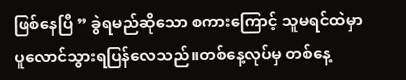ဖြစ်နေပြီ ” ခွဲရမည်ဆိုသော စကားကြောင့် သူမရင်ထဲမှာ ပူလောင်သွားရပြန်လေသည်။တစ်နေ့လုပ်မှ တစ်နေ့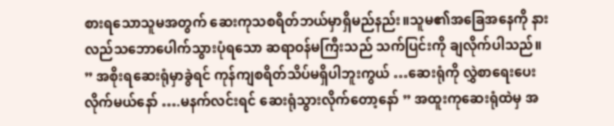စားရသောသူမအတွက် ဆေးကုသစရိတ်ဘယ်မှာရှိမည်နည်း။သူမ၏အခြေအနေကို နားလည်သဘောပေါက်သွားပုံရသော ဆရာဝန်မကြီးသည် သက်ပြင်းကို ချလိုက်ပါသည်။ ” အစိုးရဆေးရုံမှာခွဲရင် ကုန်ကျစရိတ်သိပ်မရှိပါဘူးကွယ် …ဆေးရုံကို လွှဲစာရေးပေးလိုက်မယ်နော် ….မနက်လင်းရင် ဆေးရုံသွားလိုက်တော့နော် ” အထူးကုဆေးရုံထဲမှ အ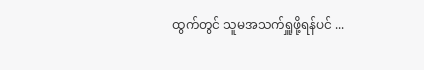ထွက်တွင် သူမအသက်ရှူဖို့ရန်ပင် ...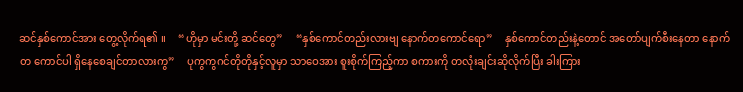ဆင်နှစ်ကောင်အား တွေ့လိုက်ရ၏ ။     “ဟိုမှာ မင်းတို့ ဆင်တွေ”     “နှစ်ကောင်တည်းလားဗျ ‌နောက်တကောင်ရော”     နှစ်ကောင်တည်းနဲ့တောင် အတော်ပျက်စီး‌နေတာ ‌နောက်တ ကောင်ပါ ရှိနေစေချင်တာလားကွ”     ပုကွကွဂင်တိုတိုနှင့်လူမှာ သာဝေအား စူးစိုက်ကြည့်ကာ စကားကို တလုံးချင်းဆိုလိုက်ပြီး ခါးကြား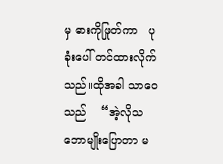မှ ဓားကိုဖြုတ်ကာ   ပုခုံးပေါ် တင်ထားလိုက်သည်။ထိုအခါ သာဝေသည်    “အဲ့လိုသဘောမျိုးပြောတာ မ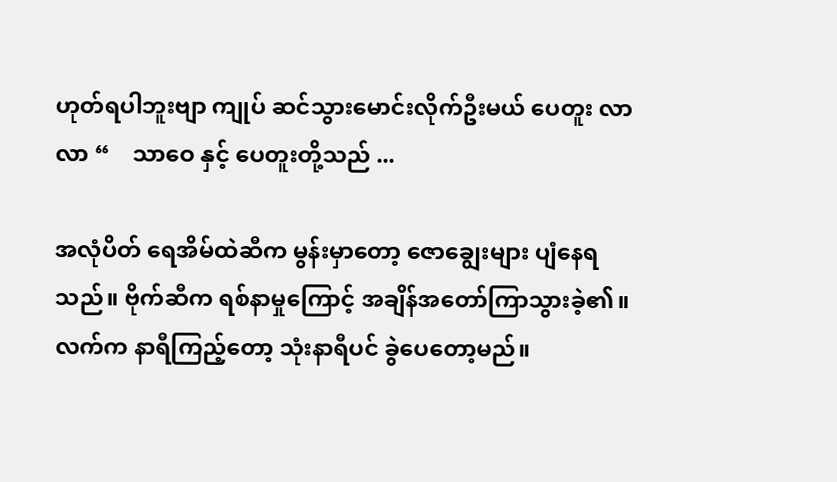ဟုတ်ရပါဘူးဗျာ ကျုပ် ဆင်သွားမောင်းလိုက်ဦးမယ် ပေတူး လာ လာ “    သာဝေ နှင့် ပေတူးတို့သည် ...

အလုံပိတ် ရေအိမ်ထဲဆီက မွန်းမှာတော့ ဇောချွေးများ ပျံနေရသည်။ ဗိုက်ဆီက ရစ်နာမှုကြောင့် အချိန်အတော်ကြာသွားခဲ့၏။ လက်က နာရီကြည့်တော့ သုံးနာရီပင် ခွဲပေတော့မည်။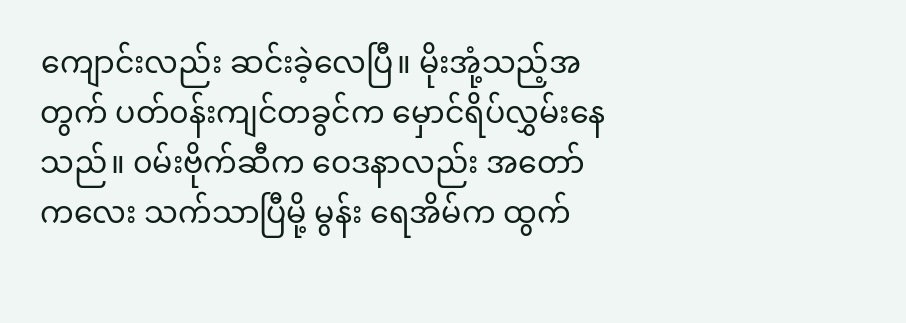ကျောင်းလည်း ဆင်းခဲ့လေပြီ။ မိုးအုံ့သည့်အတွက် ပတ်၀န်းကျင်တခွင်က မှောင်ရိပ်လွှမ်းနေသည်။ ၀မ်းဗိုက်ဆီက ဝေဒနာလည်း အတော်ကလေး သက်သာပြီမို့ မွန်း ရေအိမ်က ထွက်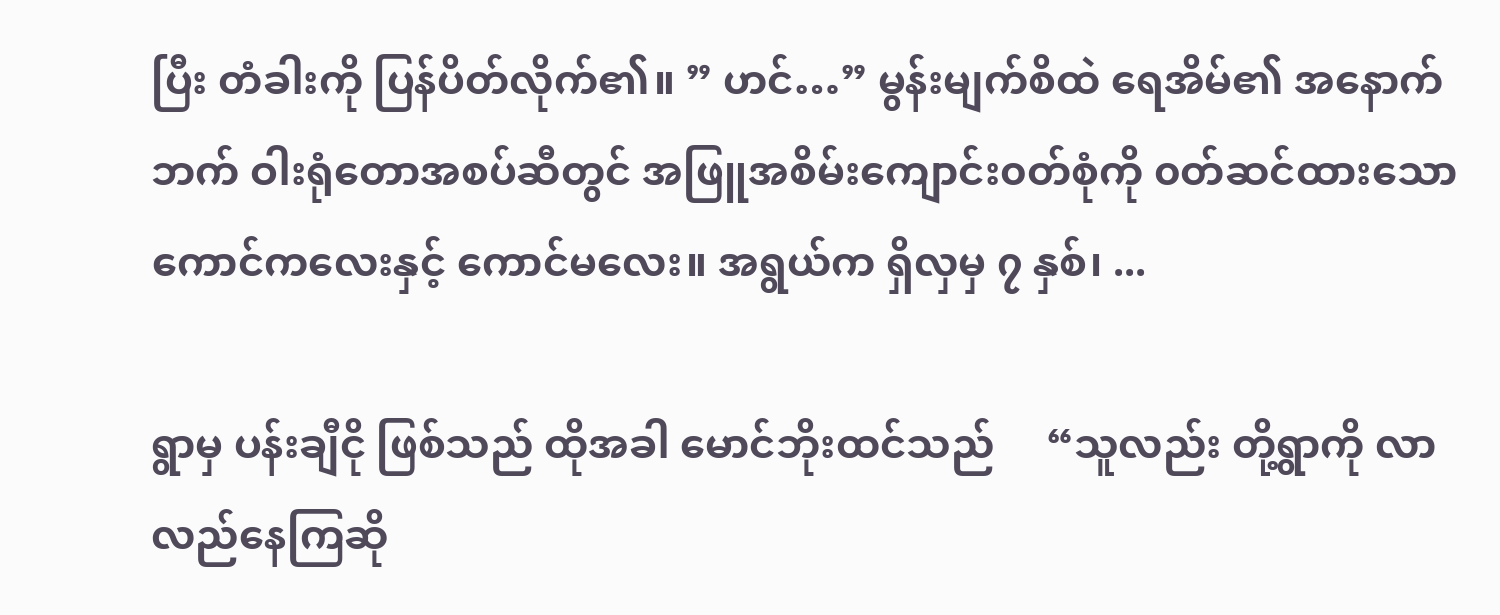ပြီး တံခါးကို ပြန်ပိတ်လိုက်၏။ ” ဟင်…” မွန်းမျက်စိထဲ ရေအိမ်၏ အနောက်ဘက် ဝါးရုံတောအစပ်ဆီတွင် အဖြူအစိမ်းကျောင်း၀တ်စုံကို ၀တ်ဆင်ထားသော ကောင်ကလေးနှင့် ကောင်မလေး။ အရွယ်က ရှိလှမှ ၇ နှစ်၊ ...

ရွာမှ ပန်းချီငို ဖြစ်သည် ထိုအခါ မောင်ဘိုးထင်သည်     “သူလည်း တို့ရွာကို လာလည်နေကြဆို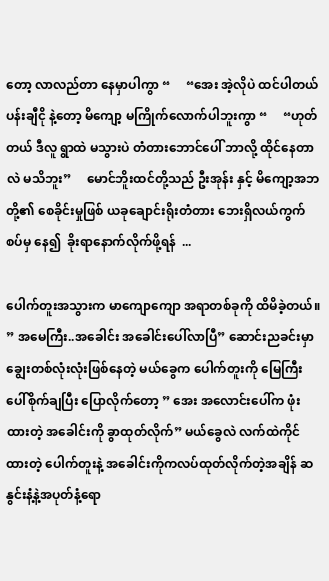တော့ လာလည်တာ နေမှာပါကွာ “     “အေး အဲ့လိုပဲ ထင်ပါတယ် ပန်းချီငို နဲ့တော့ မိကျော့ မကြိုက်လောက်ပါဘူးကွာ “     “ဟုတ်တယ် ဒီလူ ရွာထဲ မသွားပဲ တံတားဘောင်ပေါ် ဘာလို့ ထိုင်နေတာလဲ မသိဘူး”     မောင်ဘိူးထင်တို့သည် ဦးအုန်း နှင့် မိကျော့အဘတို့၏ စေခိုင်းမှုဖြစ် ယခုချောင်းရိုးတံတား ဘေးရှိလယ်ကွက်စပ်မှ နေ၍  ခိုးရာနောက်လိုက်ဖို့ရန်  ...

ပေါက်တူးအသွားက မာကျောကျော အရာတစ်ခုကို ထိမိခဲ့တယ်။ ” အမေကြီး..အခေါင်း အခေါင်းပေါ်လာပြီ” ဆောင်းညခင်းမှာ ချွေးတစ်လုံးလုံးဖြစ်နေတဲ့ မယ်ခွေက ပေါက်တူးကို မြေကြီးပေါ်စိုက်ချပြီး ပြောလိုက်တော့ ” အေး အလောင်းပေါ်က ဖုံးထားတဲ့ အခေါင်းကို ခွာထုတ်လိုက်” မယ်ခွေလဲ လက်ထဲကိုင်ထားတဲ့ ပေါက်တူးနဲ့ အခေါင်းကိုကလပ်ထုတ်လိုက်တဲ့အချိန် ဆနွင်းနံ့နဲ့အပုတ်နံ့ရော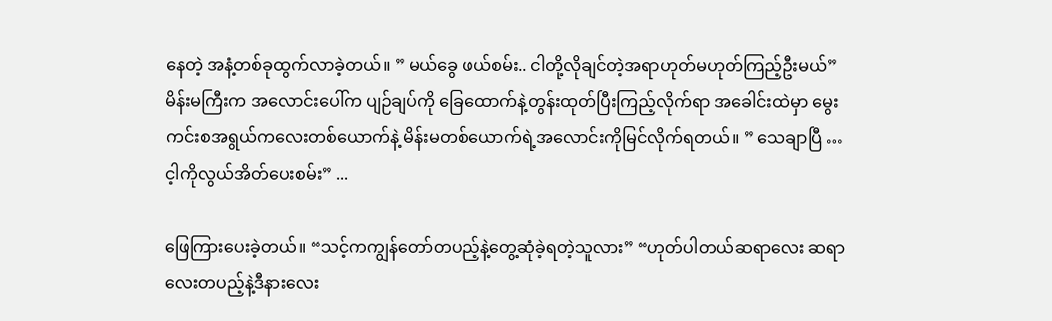နေတဲ့ အနံ့တစ်ခုထွက်လာခဲ့တယ်။ ” မယ်ခွေ ဖယ်စမ်း.. ငါတို့လိုချင်တဲ့အရာဟုတ်မဟုတ်ကြည့်ဦးမယ်” မိန်းမကြီးက အလောင်းပေါ်က ပျဉ်ချပ်ကို ခြေထောက်နဲ့တွန်းထုတ်ပြီးကြည့်လိုက်ရာ အခေါင်းထဲမှာ မွေးကင်းစအရွယ်ကလေးတစ်ယောက်နဲ့ မိန်းမတစ်ယောက်ရဲ့အလောင်းကိုမြင်လိုက်ရတယ်။ ” သေချာပြီ … င့ါကိုလွယ်အိတ်ပေးစမ်း” ...

ဖြေကြားပေးခဲ့တယ်။ “သင့်ကကျွန်တော်တပည့်နဲ့တွေ့ဆုံခဲ့ရတဲ့သူလား” “ဟုတ်ပါတယ်ဆရာလေး ဆရာလေးတပည့်နဲ့ဒီနားလေး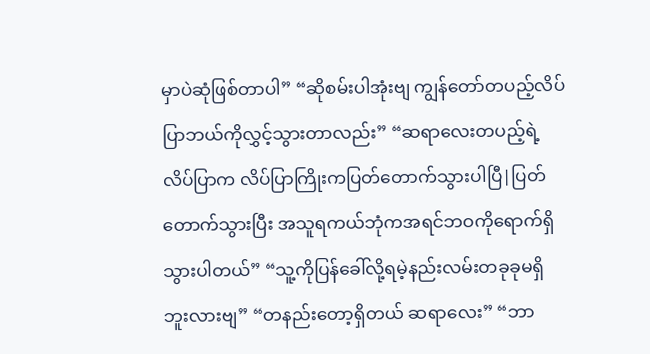မှာပဲဆုံဖြစ်တာပါ” “ဆိုစမ်းပါအုံးဗျ ကျွန်တော်တပည့်လိပ်ပြာဘယ်ကိုလွှင့်သွားတာလည်း” “ဆရာလေးတပည့်ရဲ့လိပ်ပြာက လိပ်ပြာကြိုးကပြတ်တောက်သွားပါပြီ|ပြတ်တောက်သွားပြီး အသူရကယ်ဘုံကအရင်ဘဝကိုရောက်ရှိသွားပါတယ်” “သူ့ကိုပြန်ခေါ်လို့ရမဲ့နည်းလမ်းတခုခုမရှိဘူးလားဗျ” “တနည်းတော့ရှိတယ် ဆရာလေး” “ဘာ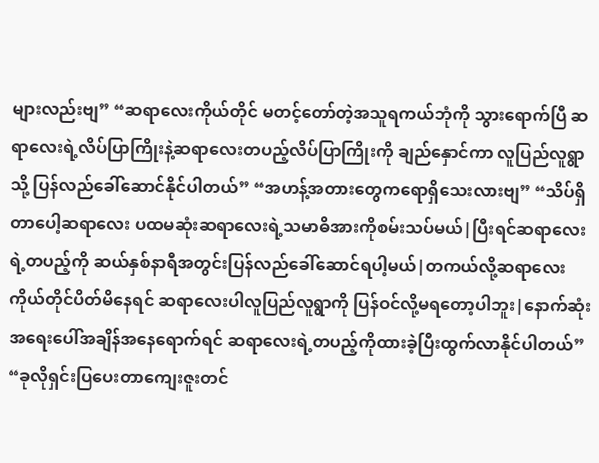များလည်းဗျ” “ဆရာလေးကိုယ်တိုင် မတင့်တော်တဲ့အသူရကယ်ဘုံကို သွားရောက်ပြီ ဆရာလေးရဲ့လိပ်ပြာကြိုးနဲ့ဆရာလေးတပည့်လိပ်ပြာကြိုးကို ချည်နှောင်ကာ လူပြည်လူရွာသို့ ပြန်လည်ခေါ်ဆောင်နိုင်ပါတယ်” “အဟန့်အတားတွေကရောရှိသေးလားဗျ” “သိပ်ရှိတာပေါ့ဆရာလေး ပထမဆုံးဆရာလေးရဲ့သမာဓိအားကိုစမ်းသပ်မယ်|ပြီးရင်ဆရာလေးရဲ့တပည့်ကို ဆယ်နှစ်နာရီအတွင်းပြန်လည်ခေါ်ဆောင်ရပါ့မယ်|တကယ်လို့ဆရာလေးကိုယ်တိုင်ပိတ်မိနေရင် ဆရာလေးပါလူပြည်လူရွာကို ပြန်ဝင်လို့မရတော့ပါဘူး|နောက်ဆုံးအရေးပေါ်အချိန်အနေရောက်ရင် ဆရာလေးရဲ့တပည့်ကိုထားခဲ့ပြီးထွက်လာနိုင်ပါတယ်” “ခုလိုရှင်းပြပေးတာကျေးဇူးတင်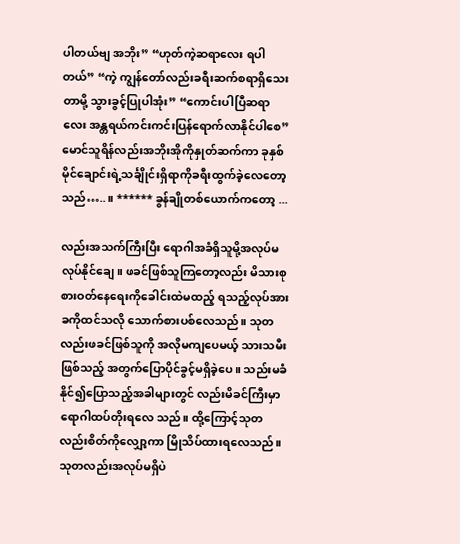ပါတယ်ဗျ အဘိုး” “ဟုတ်ကဲ့ဆရာလေး ရပါတယ်” “ကဲ့ ကျွန်တော်လည်းခရီးဆက်စရာရှိသေးတာမို့ သွားခွင့်ပြုပါအုံး” “ကောင်းပါပြီဆရာလေး အန္တရယ်ကင်းကင်းပြန်ရောက်လာနိုင်ပါစေ” မောင်သူရိန်လည်းအဘိုးအိုကိုနှုတ်ဆက်ကာ ခုနှစ်မိုင်ချောင်းရဲ့သင်္ချိုင်းရှိရာကိုခရီးထွက်ခဲ့လေတော့သည်…..။ ****** ခွန်ချို‌တစ်ယောက်ကတော့ ...

လည်းအသက်ကြီးပြီး ရောဂါအခံရှိသူမို့အလုပ်မလုပ်နိုင်ချေ။ ဖခင်ဖြစ်သူကြတော့လည်း မိသားစု စားဝတ်နေရေးကိုခေါင်းထဲမထည့် ရသည့်လုပ်အားခကိုထင်သလို သောက်စားပစ်လေသည်။ သုတလည်းဖခင်ဖြစ်သူကို အလိုမကျပေမယ့် သားသမီးဖြစ်သည့် အတွက်ပြောပိုင်ခွင့်မရှိခဲ့ပေ။ သည်းမခံနိုင်၍ပြောသည့်အခါများတွင် လည်းမိခင်ကြီးမှာရောဂါထပ်တိုးရလေ သည်။ ထို့ကြောင့်သုတလည်းစိတ်ကိုလျှော့ကာ မြိုသိပ်ထားရလေသည်။ သုတလည်းအလုပ်မရှိပဲ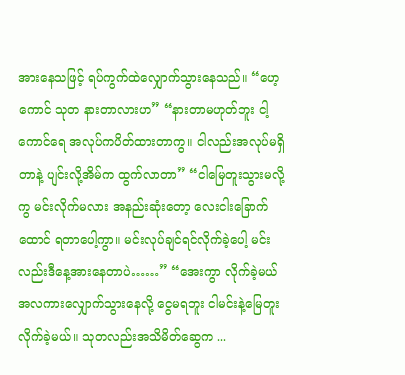အားနေသဖြင့် ရပ်ကွက်ထဲလျှောက်သွားနေသည်။ “ဟေ့ကောင် သုတ နားတာလားဟ” “နားတာမဟုတ်ဘူး ငါ့ကောင်ရေ အလုပ်ကပိတ်ထားတာကွ။ ငါလည်းအလုပ်မရှိတာနဲ့ ပျင်းလို့အိမ်က ထွက်လာတာ” “ငါမြေတူးသွားမလို့ကွ မင်းလိုက်မလား အနည်းဆုံးတော့ လေးငါးခြောက်ထောင် ရတာပေါ့ကွာ။ မင်းလုပ်ချင်ရင်လိုက်ခဲ့ပေါ့ မင်းလည်းဒီနေ့အားနေတာပဲ……” “အေးကွာ လိုက်ခဲ့မယ် အလကားလျှောက်သွားနေလို့ ငွေမရဘူး ငါမင်းနဲ့မြေတူးလိုက်ခဲ့မယ်။ သုတလည်းအသိမိတ်ဆွေက ...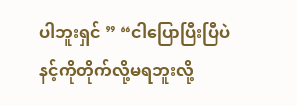ပါဘူးရှင် ” “ငါပြောပြီးပြီပဲ နင့်ကိုတိုက်လို့မရဘူးလို့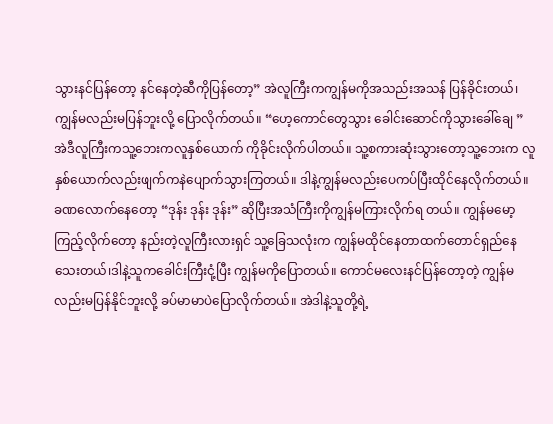သွားနင်ပြန်တော့ နင်နေတဲ့ဆီကိုပြန်တော့” အဲလူကြီးကကျွန်မကိုအသည်းအသန် ပြန်ခိုင်းတယ်၊ကျွန်မလည်းမပြန်ဘူးလို့ ပြောလိုက်တယ်။ “ဟေ့ကောင်တွေသွား ခေါင်းဆောင်ကိုသွားခေါ်ချေ ” အဲဒီလူကြီးကသူ့ဘေးကလူနှစ်ယောက် ကိုခိုင်းလိုက်ပါတယ်။ သူ့စကားဆုံးသွားတော့သူ့ဘေးက လူနှစ်ယောက်လည်းဖျက်ကနဲပျောက်သွားကြတယ်။ ဒါနဲ့ကျွန်မလည်းပေကပ်ပြီးထိုင်နေလိုက်တယ်။ ခဏလောက်နေတော့ “ဒုန်း ဒုန်း ဒုန်း” ဆိုပြီးအသံကြီးကိုကျွန်မကြားလိုက်ရ တယ်။ ကျွန်မမော့ကြည့်လိုက်တော့ နည်းတဲ့လူကြီးလားရှင် သူ့ခြေသလုံးက ကျွန်မထိုင်နေတာထက်တောင်ရှည်နေ သေးတယ်၊ဒါနဲ့သူကခေါင်းကြီးငုံ့ပြီး ကျွန်မကိုပြောတယ်။ ကောင်မလေးနင်ပြန်တော့တဲ့ ကျွန်မလည်းမပြန်နိုင်ဘူးလို့ ခပ်မာမာပဲပြောလိုက်တယ်။ အဲဒါနဲ့သူတို့ရဲ့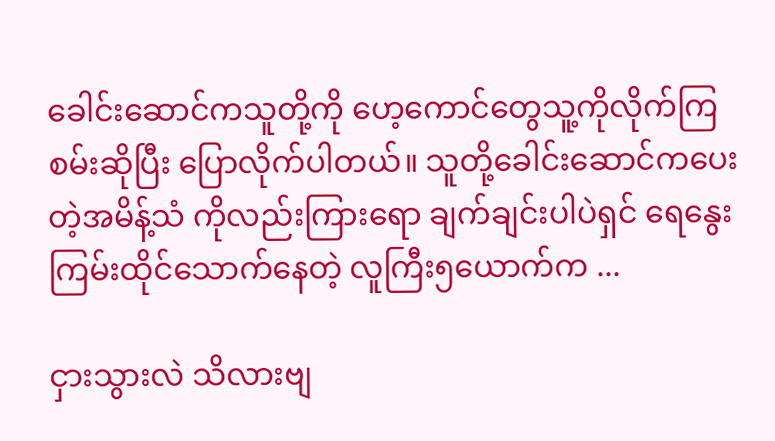ခေါင်းဆောင်ကသူတို့ကို ဟေ့ကောင်တွေသူ့ကိုလိုက်ကြစမ်းဆိုပြီး ပြောလိုက်ပါတယ်။ သူတို့ခေါင်းဆောင်ကပေးတဲ့အမိန့်သံ ကိုလည်းကြားရော ချက်ချင်းပါပဲရှင် ရေနွေးကြမ်းထိုင်သောက်နေတဲ့ လူကြီး၅ယောက်က ...

ငှားသွားလဲ သိလားဗျ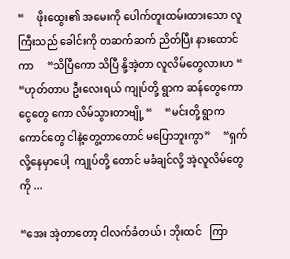“     ဖိုးထွေး၏ အမေးကို ပေါက်တူးထမ်းထားသော လူကြီးသည် ခေါင်းကို တဆက်ဆက် ညိတ်ပြီး နားထောင်ကာ     “သိပြီကော သိပြီ နို့အဲ့တာ လူလိမ်တွေလားဟ “     “ဟုတ်တာပ ဦးလေးရယ် ကျုပ်တို့ ရွာက ဆန်တွေကော ငွေတွေ ကော လိမ်သွားတာဗျို့ “     “မင်းတို့ ရွာက ကောင်တွေ ငါနဲ့တွေ့တာတောင် မပြောဘူးကွာ”     “ရှက်လို့နေမှာပေါ့  ကျုပ်တို့ တောင် မခံချင်လို့ အဲ့လူလိမ်တွေကို ...

“အေး အဲ့တာတော့ ငါလက်ခံတယ် ၊ ဘိုးထင်   ကြာ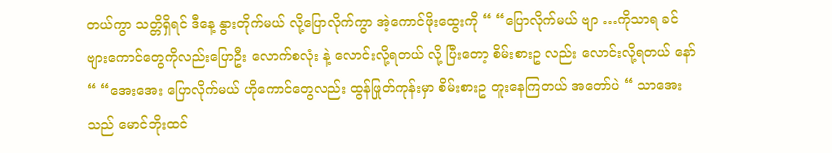တယ်ကွာ သတ္တိရှိရင် ဒီနေ့ နွားတိုက်မယ် လို့ပြောလိုက်ကွာ အဲ့ကောင်ဖိုးထွေးကို “ “ပြောလိုက်မယ် ဗျာ …ကိုသာရ ခင်ဗျားကောင်တွေကိုလည်းပြောဦး လောက်စလုံး နဲ့ လောင်းလို့ရတယ် လို့ ပြီးတော့ စိမ်းစားဥ လည်း လောင်းလို့ရတယ် နော် “ “အေးအေး ပြောလိုက်မယ် ဟိုကောင်တွေလည်း ထွန်ဖြုတ်ကုန်းမှာ စိမ်းစားဥ တူးနေကြတယ် အတော်ပဲ “ သာအေးသည် မောင်ဘိုးထင်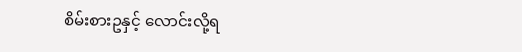စိမ်းစားဥနှင့် လောင်းလို့ရ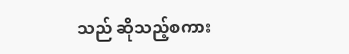သည် ဆိုသည့်စကား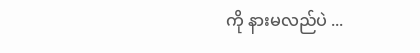ကို နားမလည်ပဲ ...